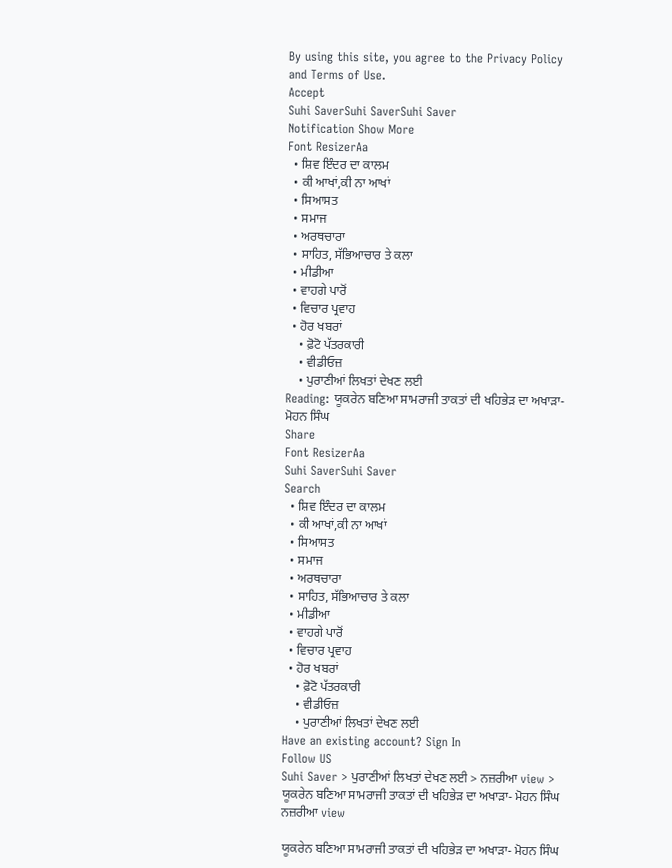By using this site, you agree to the Privacy Policy and Terms of Use.
Accept
Suhi SaverSuhi SaverSuhi Saver
Notification Show More
Font ResizerAa
  • ਸ਼ਿਵ ਇੰਦਰ ਦਾ ਕਾਲਮ
  • ਕੀ ਆਖਾਂ,ਕੀ ਨਾ ਆਖਾਂ
  • ਸਿਆਸਤ
  • ਸਮਾਜ
  • ਅਰਥਚਾਰਾ
  • ਸਾਹਿਤ, ਸੱਭਿਆਚਾਰ ਤੇ ਕਲਾ
  • ਮੀਡੀਆ
  • ਵਾਹਗੇ ਪਾਰੋਂ
  • ਵਿਚਾਰ ਪ੍ਰਵਾਹ
  • ਹੋਰ ਖਬਰਾਂ
    • ਫ਼ੋਟੋ ਪੱਤਰਕਾਰੀ
    • ਵੀਡੀਓਜ਼
    • ਪੁਰਾਣੀਆਂ ਲਿਖਤਾਂ ਦੇਖਣ ਲਈ
Reading: ਯੂਕਰੇਨ ਬਣਿਆ ਸਾਮਰਾਜੀ ਤਾਕਤਾਂ ਦੀ ਖਹਿਭੇੜ ਦਾ ਅਖਾੜਾ- ਮੋਹਨ ਸਿੰਘ
Share
Font ResizerAa
Suhi SaverSuhi Saver
Search
  • ਸ਼ਿਵ ਇੰਦਰ ਦਾ ਕਾਲਮ
  • ਕੀ ਆਖਾਂ,ਕੀ ਨਾ ਆਖਾਂ
  • ਸਿਆਸਤ
  • ਸਮਾਜ
  • ਅਰਥਚਾਰਾ
  • ਸਾਹਿਤ, ਸੱਭਿਆਚਾਰ ਤੇ ਕਲਾ
  • ਮੀਡੀਆ
  • ਵਾਹਗੇ ਪਾਰੋਂ
  • ਵਿਚਾਰ ਪ੍ਰਵਾਹ
  • ਹੋਰ ਖਬਰਾਂ
    • ਫ਼ੋਟੋ ਪੱਤਰਕਾਰੀ
    • ਵੀਡੀਓਜ਼
    • ਪੁਰਾਣੀਆਂ ਲਿਖਤਾਂ ਦੇਖਣ ਲਈ
Have an existing account? Sign In
Follow US
Suhi Saver > ਪੁਰਾਣੀਆਂ ਲਿਖਤਾਂ ਦੇਖਣ ਲਈ > ਨਜ਼ਰੀਆ view > ਯੂਕਰੇਨ ਬਣਿਆ ਸਾਮਰਾਜੀ ਤਾਕਤਾਂ ਦੀ ਖਹਿਭੇੜ ਦਾ ਅਖਾੜਾ- ਮੋਹਨ ਸਿੰਘ
ਨਜ਼ਰੀਆ view

ਯੂਕਰੇਨ ਬਣਿਆ ਸਾਮਰਾਜੀ ਤਾਕਤਾਂ ਦੀ ਖਹਿਭੇੜ ਦਾ ਅਖਾੜਾ- ਮੋਹਨ ਸਿੰਘ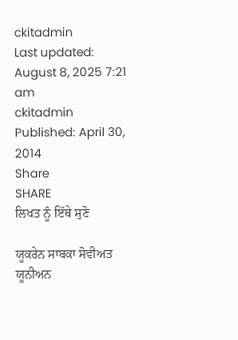ckitadmin
Last updated: August 8, 2025 7:21 am
ckitadmin
Published: April 30, 2014
Share
SHARE
ਲਿਖਤ ਨੂੰ ਇੱਥੇ ਸੁਣੋ

ਯੂਕਰੇਨ ਸਾਬਕਾ ਸੋਵੀਅਤ ਯੂਨੀਅਨ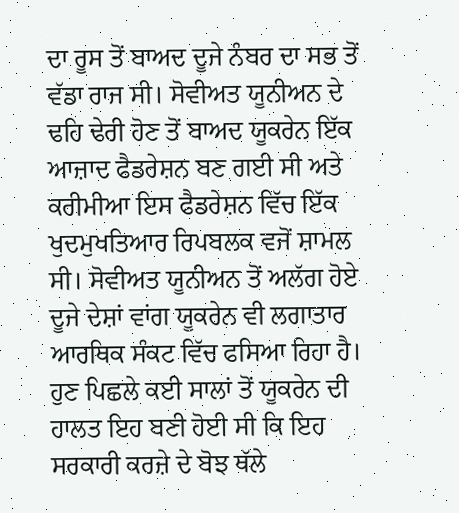ਦਾ ਰੂਸ ਤੋਂ ਬਾਅਦ ਦੂਜੇ ਨੰਬਰ ਦਾ ਸਭ ਤੋਂ ਵੱਡਾ ਰਾਜ ਸੀ। ਸੋਵੀਅਤ ਯੂਨੀਅਨ ਦੇ ਢਹਿ ਢੇਰੀ ਹੋਣ ਤੋਂ ਬਾਅਦ ਯੂਕਰੇਨ ਇੱਕ ਆਜ਼ਾਦ ਫੈਡਰੇਸ਼ਨ ਬਣ ਗਈ ਸੀ ਅਤੇ ਕਰੀਮੀਆ ਇਸ ਫੈਡਰੇਸ਼ਨ ਵਿੱਚ ਇੱਕ ਖੁਦਮੁਖਤਿਆਰ ਰਿਪਬਲਕ ਵਜੋਂ ਸ਼ਾਮਲ ਸੀ। ਸੋਵੀਅਤ ਯੂਨੀਅਨ ਤੋਂ ਅਲੱਗ ਹੋਏ ਦੂਜੇ ਦੇਸ਼ਾਂ ਵਾਂਗ ਯੂਕਰੇਨ ਵੀ ਲਗਾਤਾਰ ਆਰਥਿਕ ਸੰਕਟ ਵਿੱਚ ਫਸਿਆ ਰਿਹਾ ਹੈ। ਹੁਣ ਪਿਛਲੇ ਕਈ ਸਾਲਾਂ ਤੋਂ ਯੂਕਰੇਨ ਦੀ ਹਾਲਤ ਇਹ ਬਣੀ ਹੋਈ ਸੀ ਕਿ ਇਹ ਸਰਕਾਰੀ ਕਰਜ਼ੇ ਦੇ ਬੋਝ ਥੱਲੇ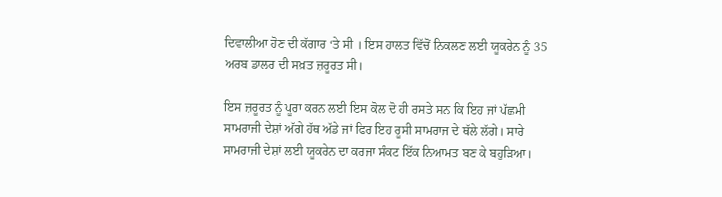ਦਿਵਾਲੀਆ ਹੋਣ ਦੀ ਕੱਗਾਰ ‘ਤੇ ਸੀ । ਇਸ ਹਾਲਤ ਵਿੱਚੋਂ ਨਿਕਲਣ ਲਈ ਯੂਕਰੇਨ ਨੂੰ 35 ਅਰਬ ਡਾਲਰ ਦੀ ਸਖ਼ਤ ਜ਼ਰੂਰਤ ਸੀ।

ਇਸ ਜ਼ਰੂਰਤ ਨੂੰ ਪੂਰਾ ਕਰਨ ਲਈ ਇਸ ਕੋਲ ਦੋ ਹੀ ਰਸਤੇ ਸਨ ਕਿ ਇਹ ਜਾਂ ਪੱਛਮੀ ਸਾਮਰਾਜੀ ਦੇਸ਼ਾਂ ਅੱਗੇ ਹੱਥ ਅੱਡੇ ਜਾਂ ਫਿਰ ਇਹ ਰੂਸੀ ਸਾਮਰਾਜ ਦੇ ਥੱਲੇ ਲੱਗੇ। ਸਾਰੇ ਸਾਮਰਾਜੀ ਦੇਸ਼ਾਂ ਲਈ ਯੂਕਰੇਨ ਦਾ ਕਰਜਾ ਸੰਕਟ ਇੱਕ ਨਿਆਮਤ ਬਣ ਕੇ ਬਹੁੜਿਆ।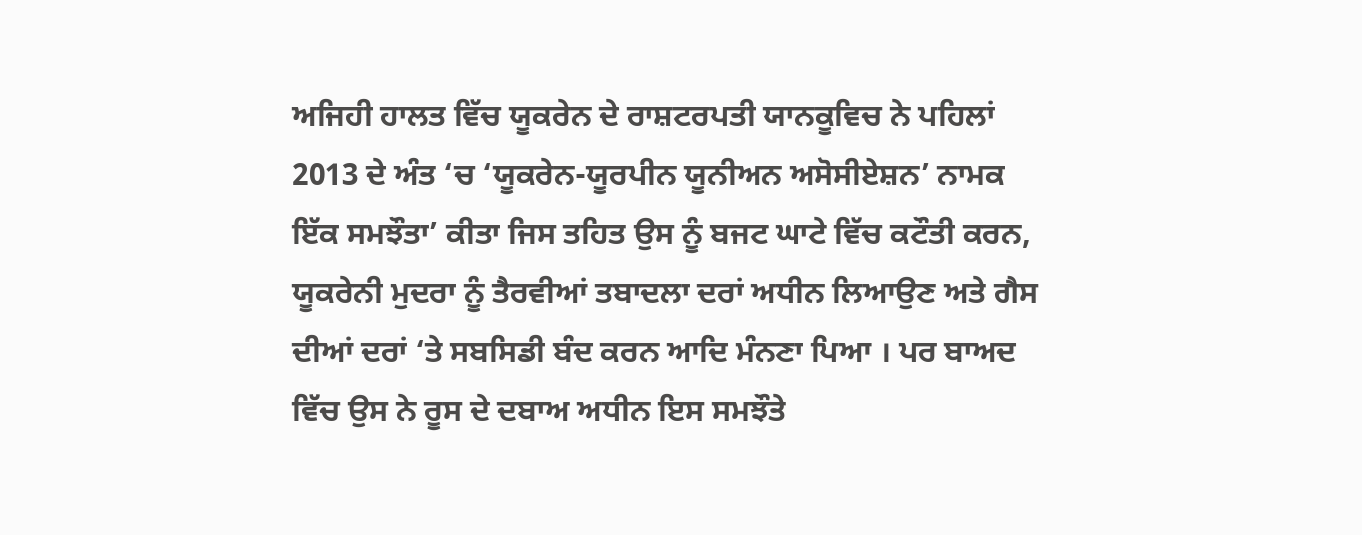ਅਜਿਹੀ ਹਾਲਤ ਵਿੱਚ ਯੂਕਰੇਨ ਦੇ ਰਾਸ਼ਟਰਪਤੀ ਯਾਨਕੂਵਿਚ ਨੇ ਪਹਿਲਾਂ 2013 ਦੇ ਅੰਤ ‘ਚ ‘ਯੂਕਰੇਨ-ਯੂਰਪੀਨ ਯੂਨੀਅਨ ਅਸੋਸੀਏਸ਼ਨ’ ਨਾਮਕ ਇੱਕ ਸਮਝੌਤਾ’ ਕੀਤਾ ਜਿਸ ਤਹਿਤ ਉਸ ਨੂੰ ਬਜਟ ਘਾਟੇ ਵਿੱਚ ਕਟੌਤੀ ਕਰਨ, ਯੂਕਰੇਨੀ ਮੁਦਰਾ ਨੂੰ ਤੈਰਵੀਆਂ ਤਬਾਦਲਾ ਦਰਾਂ ਅਧੀਨ ਲਿਆਉਣ ਅਤੇ ਗੈਸ ਦੀਆਂ ਦਰਾਂ ‘ਤੇ ਸਬਸਿਡੀ ਬੰਦ ਕਰਨ ਆਦਿ ਮੰਨਣਾ ਪਿਆ । ਪਰ ਬਾਅਦ ਵਿੱਚ ਉਸ ਨੇ ਰੂਸ ਦੇ ਦਬਾਅ ਅਧੀਨ ਇਸ ਸਮਝੌਤੇ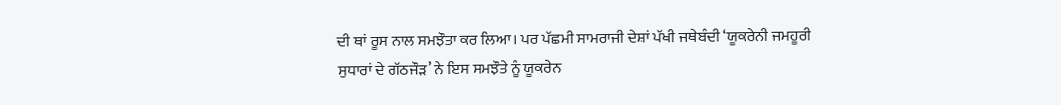ਦੀ ਥਾਂ ਰੂਸ ਨਾਲ ਸਮਝੌਤਾ ਕਰ ਲਿਆ। ਪਰ ਪੱਛਮੀ ਸਾਮਰਾਜੀ ਦੇਸ਼ਾਂ ਪੱਖੀ ਜਥੇਬੰਦੀ ‘ਯੂਕਰੇਨੀ ਜਮਹੂਰੀ ਸੁਧਾਰਾਂ ਦੇ ਗੱਠਜੌੜ’ ਨੇ ਇਸ ਸਮਝੌਤੇ ਨੂੰ ਯੂਕਰੇਨ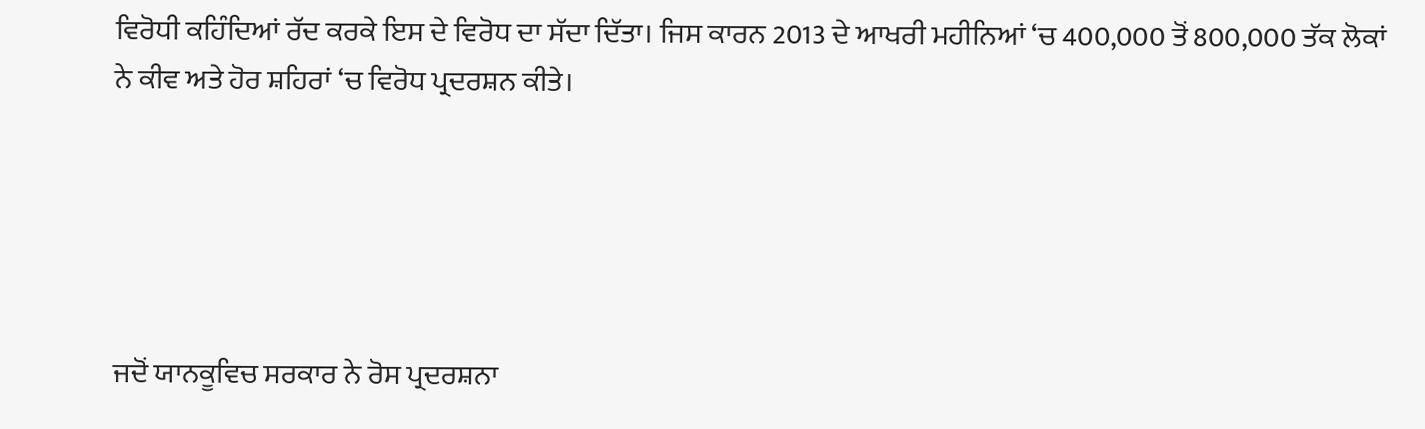ਵਿਰੋਧੀ ਕਹਿੰਦਿਆਂ ਰੱਦ ਕਰਕੇ ਇਸ ਦੇ ਵਿਰੋਧ ਦਾ ਸੱਦਾ ਦਿੱਤਾ। ਜਿਸ ਕਾਰਨ 2013 ਦੇ ਆਖਰੀ ਮਹੀਨਿਆਂ ‘ਚ 400,000 ਤੋਂ 800,000 ਤੱਕ ਲੋਕਾਂ ਨੇ ਕੀਵ ਅਤੇ ਹੋਰ ਸ਼ਹਿਰਾਂ ‘ਚ ਵਿਰੋਧ ਪ੍ਰਦਰਸ਼ਨ ਕੀਤੇ।





ਜਦੋਂ ਯਾਨਕੂਵਿਚ ਸਰਕਾਰ ਨੇ ਰੋਸ ਪ੍ਰਦਰਸ਼ਨਾ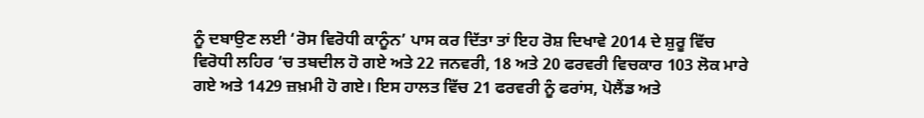ਨੂੰ ਦਬਾਉਣ ਲਈ ‘ਰੋਸ ਵਿਰੋਧੀ ਕਾਨੂੰਨ’ ਪਾਸ ਕਰ ਦਿੱਤਾ ਤਾਂ ਇਹ ਰੋਸ਼ ਦਿਖਾਵੇ 2014 ਦੇ ਸ਼ੁਰੂ ਵਿੱਚ ਵਿਰੋਧੀ ਲਹਿਰ ‘ਚ ਤਬਦੀਲ ਹੋ ਗਏ ਅਤੇ 22 ਜਨਵਰੀ, 18 ਅਤੇ 20 ਫਰਵਰੀ ਵਿਚਕਾਰ 103 ਲੋਕ ਮਾਰੇ ਗਏ ਅਤੇ 1429 ਜ਼ਖ਼ਮੀ ਹੋ ਗਏ। ਇਸ ਹਾਲਤ ਵਿੱਚ 21 ਫਰਵਰੀ ਨੂੰ ਫਰਾਂਸ, ਪੋਲੈਂਡ ਅਤੇ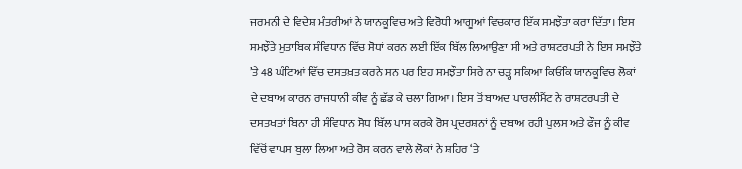ਜਰਮਨੀ ਦੇ ਵਿਦੇਸ਼ ਮੰਤਰੀਆਂ ਨੇ ਯਾਨਕੂਵਿਚ ਅਤੇ ਵਿਰੋਧੀ ਆਗੂਆਂ ਵਿਚਕਾਰ ਇੱਕ ਸਮਝੌਤਾ ਕਰਾ ਦਿੱਤਾ। ਇਸ ਸਮਝੌਤੇ ਮੁਤਾਬਿਕ ਸੰਵਿਧਾਨ ਵਿੱਚ ਸੋਧਾਂ ਕਰਨ ਲਈ ਇੱਕ ਬਿੱਲ ਲਿਆਉਣਾ ਸੀ ਅਤੇ ਰਾਸ਼ਟਰਪਤੀ ਨੇ ਇਸ ਸਮਝੌਤੇ ’ਤੇ 48 ਘੰਟਿਆਂ ਵਿੱਚ ਦਸਤਖ਼ਤ ਕਰਨੇ ਸਨ ਪਰ ਇਹ ਸਮਝੌਤਾ ਸਿਰੇ ਨਾ ਚੜ੍ਹ ਸਕਿਆ ਕਿਓਂਕਿ ਯਾਨਕੂਵਿਚ ਲੋਕਾਂ ਦੇ ਦਬਾਅ ਕਾਰਨ ਰਾਜਧਾਨੀ ਕੀਵ ਨੂੰ ਛੱਡ ਕੇ ਚਲਾ ਗਿਆ। ਇਸ ਤੋਂ ਬਾਅਦ ਪਾਰਲੀਮੈਂਟ ਨੇ ਰਾਸ਼ਟਰਪਤੀ ਦੇ ਦਸਤਖਤਾਂ ਬਿਨਾ ਹੀ ਸੰਵਿਧਾਨ ਸੋਧ ਬਿੱਲ ਪਾਸ ਕਰਕੇ ਰੋਸ ਪ੍ਰਦਰਸ਼ਨਾਂ ਨੂੰ ਦਬਾਅ ਰਹੀ ਪੁਲਸ ਅਤੇ ਫੌਜ ਨੂੰ ਕੀਵ ਵਿੱਚੋਂ ਵਾਪਸ ਬੁਲਾ ਲਿਆ ਅਤੇ ਰੋਸ ਕਰਨ ਵਾਲੇ ਲੋਕਾਂ ਨੇ ਸ਼ਹਿਰ ‘ਤੇ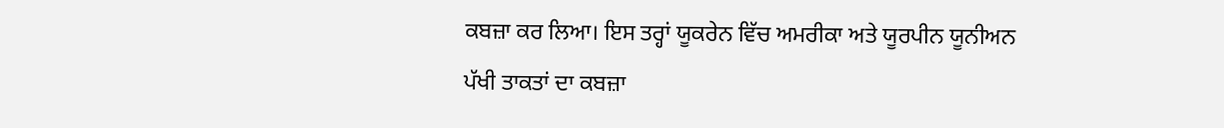ਕਬਜ਼ਾ ਕਰ ਲਿਆ। ਇਸ ਤਰ੍ਹਾਂ ਯੂਕਰੇਨ ਵਿੱਚ ਅਮਰੀਕਾ ਅਤੇ ਯੂਰਪੀਨ ਯੂਨੀਅਨ ਪੱਖੀ ਤਾਕਤਾਂ ਦਾ ਕਬਜ਼ਾ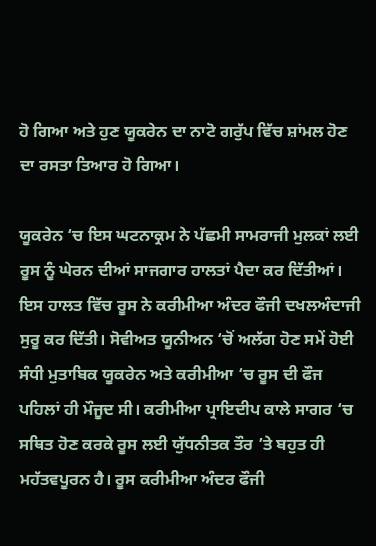ਹੋ ਗਿਆ ਅਤੇ ਹੁਣ ਯੂਕਰੇਨ ਦਾ ਨਾਟੋ ਗਰੁੱਪ ਵਿੱਚ ਸ਼ਾਂਮਲ ਹੋਣ ਦਾ ਰਸਤਾ ਤਿਆਰ ਹੋ ਗਿਆ।

ਯੂਕਰੇਨ ‘ਚ ਇਸ ਘਟਨਾਕ੍ਰਮ ਨੇ ਪੱਛਮੀ ਸਾਮਰਾਜੀ ਮੁਲਕਾਂ ਲਈ ਰੂਸ ਨੂੰ ਘੇਰਨ ਦੀਆਂ ਸਾਜਗਾਰ ਹਾਲਤਾਂ ਪੈਦਾ ਕਰ ਦਿੱਤੀਆਂ। ਇਸ ਹਾਲਤ ਵਿੱਚ ਰੂਸ ਨੇ ਕਰੀਮੀਆ ਅੰਦਰ ਫੌਜੀ ਦਖਲਅੰਦਾਜੀ ਸੁਰੂ ਕਰ ਦਿੱਤੀ। ਸੋਵੀਅਤ ਯੂਨੀਅਨ ‘ਚੋਂ ਅਲੱਗ ਹੋਣ ਸਮੇਂ ਹੋਈ ਸੰਧੀ ਮੁਤਾਬਿਕ ਯੂਕਰੇਨ ਅਤੇ ਕਰੀਮੀਆ ‘ਚ ਰੂਸ ਦੀ ਫੌਜ ਪਹਿਲਾਂ ਹੀ ਮੌਜੂਦ ਸੀ। ਕਰੀਮੀਆ ਪ੍ਰਾਇਦੀਪ ਕਾਲੇ ਸਾਗਰ ‘ਚ ਸਥਿਤ ਹੋਣ ਕਰਕੇ ਰੂਸ ਲਈ ਯੁੱਧਨੀਤਕ ਤੌਰ ’ਤੇ ਬਹੁਤ ਹੀ ਮਹੱਤਵਪੂਰਨ ਹੈ। ਰੂਸ ਕਰੀਮੀਆ ਅੰਦਰ ਫੌਜੀ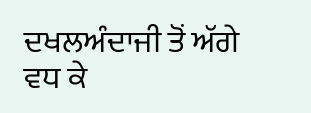ਦਖਲਅੰਦਾਜੀ ਤੋਂ ਅੱਗੇ ਵਧ ਕੇ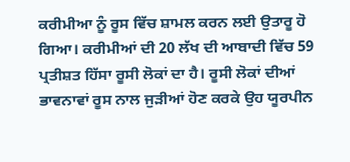ਕਰੀਮੀਆ ਨੂੰ ਰੂਸ ਵਿੱਚ ਸ਼ਾਮਲ ਕਰਨ ਲਈ ਉਤਾਰੂ ਹੋ ਗਿਆ। ਕਰੀਮੀਆਂ ਦੀ 20 ਲੱਖ ਦੀ ਆਬਾਦੀ ਵਿੱਚ 59 ਪ੍ਰਤੀਸ਼ਤ ਹਿੱਸਾ ਰੂਸੀ ਲੋਕਾਂ ਦਾ ਹੈ। ਰੂਸੀ ਲੋਕਾਂ ਦੀਆਂ ਭਾਵਨਾਵਾਂ ਰੂਸ ਨਾਲ ਜੁੜੀਆਂ ਹੋਣ ਕਰਕੇ ਉਹ ਯੂਰਪੀਨ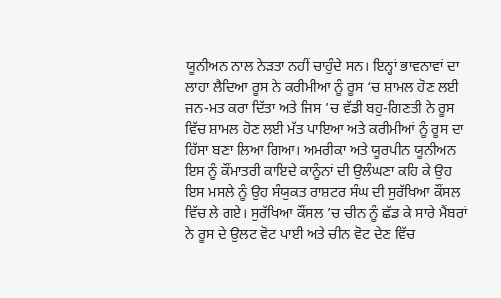ਯੂਨੀਅਨ ਨਾਲ ਨੇੜਤਾ ਨਹੀਂ ਚਾਹੁੰਦੇ ਸਨ। ਇਨ੍ਹਾਂ ਭਾਵਨਾਵਾਂ ਦਾ ਲਾਹਾ ਲੈਦਿਆ ਰੂਸ ਨੇ ਕਰੀਮੀਆ ਨੂੰ ਰੂਸ ‘ਚ ਸ਼ਾਮਲ ਹੋਣ ਲਈ ਜਨ-ਮਤ ਕਰਾ ਦਿੱਤਾ ਅਤੇ ਜਿਸ ’ਚ ਵੱਡੀ ਬਹੁ-ਗਿਣਤੀ ਨੇ ਰੂਸ ਵਿੱਚ ਸ਼ਾਮਲ ਹੋਣ ਲਈ ਮੱਤ ਪਾਇਆ ਅਤੇ ਕਰੀਮੀਆਂ ਨੂੰ ਰੂਸ ਦਾ ਹਿੱਸਾ ਬਣਾ ਲਿਆ ਗਿਆ। ਅਮਰੀਕਾ ਅਤੇ ਯੂਰਪੀਨ ਯੂਨੀਅਨ ਇਸ ਨੂੰ ਕੌਂਮਾਤਰੀ ਕਾਇਦੇ ਕਾਨੂੰਨਾਂ ਦੀ ਉਲੰਘਣਾ ਕਹਿ ਕੇ ਉਹ ਇਸ ਮਸਲੇ ਨੂੰ ਉਹ ਸੰਯੁਕਤ ਰਾਸ਼ਟਰ ਸੰਘ ਦੀ ਸੁਰੱਖਿਆ ਕੌਂਸਲ ਵਿੱਚ ਲੇ ਗਏ। ਸੁਰੱਖਿਆ ਕੌਂਸਲ ’ਚ ਚੀਨ ਨੂੰ ਛੱਡ ਕੇ ਸਾਰੇ ਮੈਂਬਰਾਂ ਨੇ ਰੂਸ ਦੇ ਉਲਟ ਵੋਟ ਪਾਈ ਅਤੇ ਚੀਨ ਵੋਟ ਦੇਣ ਵਿੱਚ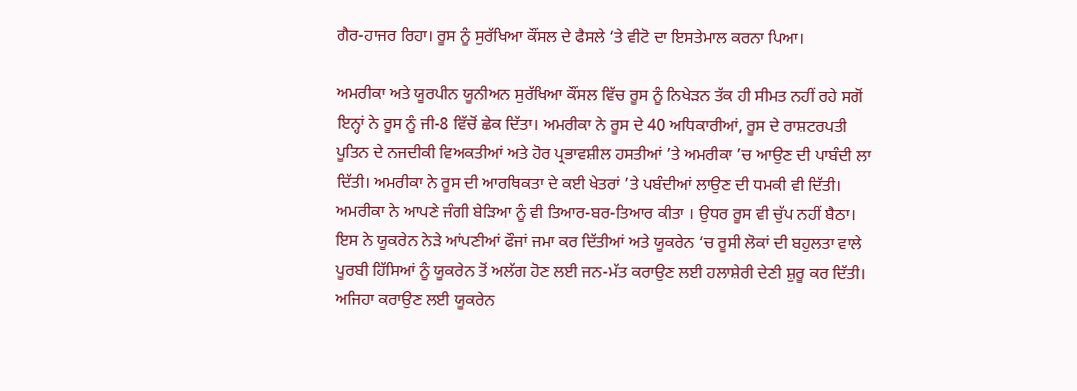ਗੈਰ-ਹਾਜਰ ਰਿਹਾ। ਰੂਸ ਨੂੰ ਸੁਰੱਖਿਆ ਕੌਂਸਲ ਦੇ ਫੈਸਲੇ ‘ਤੇ ਵੀਟੋ ਦਾ ਇਸਤੇਮਾਲ ਕਰਨਾ ਪਿਆ।

ਅਮਰੀਕਾ ਅਤੇ ਯੂਰਪੀਨ ਯੂਨੀਅਨ ਸੁਰੱਖਿਆ ਕੌਂਸਲ ਵਿੱਚ ਰੂਸ ਨੂੰ ਨਿਖੇੜਨ ਤੱਕ ਹੀ ਸੀਮਤ ਨਹੀਂ ਰਹੇ ਸਗੋਂ ਇਨ੍ਹਾਂ ਨੇ ਰੂਸ ਨੂੰ ਜੀ-8 ਵਿੱਚੋਂ ਛੇਕ ਦਿੱਤਾ। ਅਮਰੀਕਾ ਨੇ ਰੂਸ ਦੇ 40 ਅਧਿਕਾਰੀਆਂ, ਰੂਸ ਦੇ ਰਾਸ਼ਟਰਪਤੀ ਪੂਤਿਨ ਦੇ ਨਜਦੀਕੀ ਵਿਅਕਤੀਆਂ ਅਤੇ ਹੋਰ ਪ੍ਰਭਾਵਸ਼ੀਲ ਹਸਤੀਆਂ ’ਤੇ ਅਮਰੀਕਾ ’ਚ ਆਉਣ ਦੀ ਪਾਬੰਦੀ ਲਾ ਦਿੱਤੀ। ਅਮਰੀਕਾ ਨੇ ਰੂਸ ਦੀ ਆਰਥਿਕਤਾ ਦੇ ਕਈ ਖੇਤਰਾਂ ’ਤੇ ਪਬੰਦੀਆਂ ਲਾਉਣ ਦੀ ਧਮਕੀ ਵੀ ਦਿੱਤੀ। ਅਮਰੀਕਾ ਨੇ ਆਪਣੇ ਜੰਗੀ ਬੇੜਿਆ ਨੂੰ ਵੀ ਤਿਆਰ-ਬਰ-ਤਿਆਰ ਕੀਤਾ । ਉਧਰ ਰੂਸ ਵੀ ਚੁੱਪ ਨਹੀਂ ਬੈਠਾ। ਇਸ ਨੇ ਯੂਕਰੇਨ ਨੇੜੇ ਆਂਪਣੀਆਂ ਫੌਜਾਂ ਜਮਾ ਕਰ ਦਿੱਤੀਆਂ ਅਤੇ ਯੂਕਰੇਨ ‘ਚ ਰੂਸੀ ਲੋਕਾਂ ਦੀ ਬਹੁਲਤਾ ਵਾਲੇ ਪੂਰਬੀ ਹਿੱਸਿਆਂ ਨੂੰ ਯੂਕਰੇਨ ਤੋਂ ਅਲੱਗ ਹੋਣ ਲਈ ਜਨ-ਮੱਤ ਕਰਾਉਣ ਲਈ ਹਲਾਸ਼ੇਰੀ ਦੇਣੀ ਸ਼ੁਰੂ ਕਰ ਦਿੱਤੀ। ਅਜਿਹਾ ਕਰਾਉਣ ਲਈ ਯੂਕਰੇਨ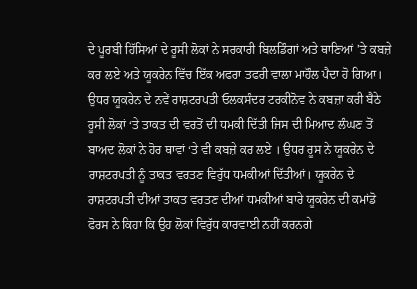ਦੇ ਪੂਰਬੀ ਹਿੱਸਿਆਂ ਦੇ ਰੂਸੀ ਲੋਕਾਂ ਨੇ ਸਰਕਾਰੀ ਬਿਲਡਿੰਗਾਂ ਅਤੇ ਥਾਣਿਆਂ ’ਤੇ ਕਬਜ਼ੇ ਕਰ ਲਏ ਅਤੇ ਯੂਕਰੇਨ ਵਿੱਚ ਇੱਕ ਅਫਰਾ ਤਫਰੀ ਵਾਲਾ ਮਾਹੌਲ ਪੈਦਾ ਹੋ ਗਿਆ। ਉਧਰ ਯੂਕਰੇਨ ਦੇ ਨਵੇਂ ਰਾਸ਼ਟਰਪਤੀ ਓਲਕਸੰਦਰ ਟਰਕੀਨੋਵ ਨੇ ਕਬਜ਼ਾ ਕਰੀ ਬੈਠੇ ਰੂਸੀ ਲੋਕਾਂ ‘ਤੇ ਤਾਕਤ ਦੀ ਵਰਤੋਂ ਦੀ ਧਮਕੀ ਦਿੱਤੀ ਜਿਸ ਦੀ ਮਿਆਦ ਲੰਘਣ ਤੋਂ ਬਾਅਦ ਲੋਕਾਂ ਨੇ ਹੋਰ ਥਾਵਾਂ ‘ਤੇ ਵੀ ਕਬਜ਼ੇ ਕਰ ਲਏ । ਉਧਰ ਰੂਸ ਨੇ ਯੂਕਰੇਨ ਦੇ ਰਾਸ਼ਟਰਪਤੀ ਨੂੰ ਤਾਕਤ ਵਰਤਣ ਵਿਰੁੱਧ ਧਮਕੀਆਂ ਦਿੱਤੀਆਂ। ਯੂਕਰੇਨ ਦੇ ਰਾਸ਼ਟਰਪਤੀ ਦੀਆਂ ਤਾਕਤ ਵਰਤਣ ਦੀਆਂ ਧਮਕੀਆਂ ਬਾਰੇ ਯੂਕਰੇਨ ਦੀ ਕਮਾਂਡੋ ਫੋਰਸ ਨੇ ਕਿਹਾ ਕਿ ਉਹ ਲੋਕਾਂ ਵਿਰੁੱਧ ਕਾਰਵਾਈ ਨਹੀਂ ਕਰਨਗੇ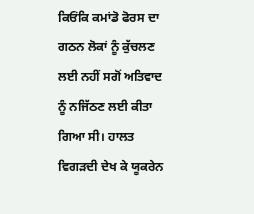ਕਿਓਂਕਿ ਕਮਾਂਡੋ ਫੋਰਸ ਦਾ ਗਠਨ ਲੋਕਾਂ ਨੂੰ ਕੁੱਚਲਣ ਲਈ ਨਹੀਂ ਸਗੋਂ ਅਤਿਵਾਦ ਨੂੰ ਨਜਿੱਠਣ ਲਈ ਕੀਤਾ ਗਿਆ ਸੀ। ਹਾਲਤ ਵਿਗੜਦੀ ਦੇਖ ਕੇ ਯੂਕਰੇਨ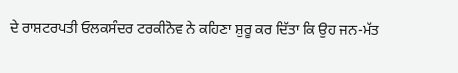ਦੇ ਰਾਸ਼ਟਰਪਤੀ ਓਲਕਸੰਦਰ ਟਰਕੀਨੋਵ ਨੇ ਕਹਿਣਾ ਸ਼ੁਰੂ ਕਰ ਦਿੱਤਾ ਕਿ ਉਹ ਜਨ-ਮੱਤ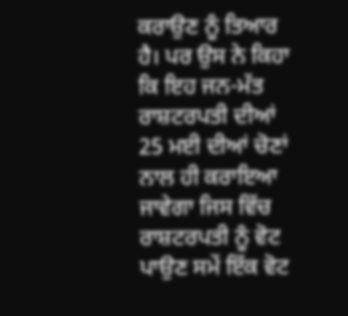ਕਰਾਉਣ ਨੂੰ ਤਿਆਰ ਹੈ। ਪਰ ਉਸ ਨੇ ਕਿਹਾ ਕਿ ਇਹ ਜਨ-ਮੱਤ ਰਾਸ਼ਟਰਪਤੀ ਦੀਆਂ 25 ਮਈ ਦੀਆਂ ਚੋਣਾਂ ਨਾਲ ਹੀ ਕਰਾਇਆ ਜਾਵੇਗਾ ਜਿਸ ਵਿੱਚ ਰਾਸ਼ਟਰਪਤੀ ਨੂੰ ਵੋਟ ਪਾਉਣ ਸਮੇਂ ਇੱਕ ਵੋਟ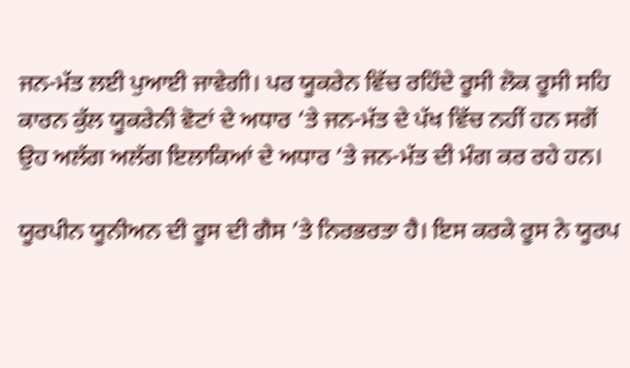ਜਨ-ਮੱਤ ਲਈ ਪੁਆਈ ਜਾਵੇਗੀ। ਪਰ ਯੂਕਰੇਨ ਵਿੱਚ ਰਹਿੰਦੇ ਰੂਸੀ ਲੋਕ ਰੂਸੀ ਸਹਿ ਕਾਰਨ ਕੁੱਲ ਯੂਕਰੇਨੀ ਵੋਟਾਂ ਦੇ ਅਧਾਰ ‘ਤੇ ਜਨ-ਮੱਤ ਦੇ ਪੱਖ ਵਿੱਚ ਨਹੀਂ ਹਨ ਸਗੋਂ ਉਹ ਅਲੱਗ ਅਲੱਗ ਇਲਾਕਿਆਂ ਦੇ ਅਧਾਰ ‘ਤੇ ਜਨ-ਮੱਤ ਦੀ ਮੰਗ ਕਰ ਰਹੇ ਹਨ।

ਯੂਰਪੀਨ ਯੂਨੀਅਨ ਦੀ ਰੂਸ ਦੀ ਗੈਸ ’ਤੇ ਨਿਰਭਰਤਾ ਹੈ। ਇਸ ਕਰਕੇ ਰੂਸ ਨੇ ਯੂਰਪ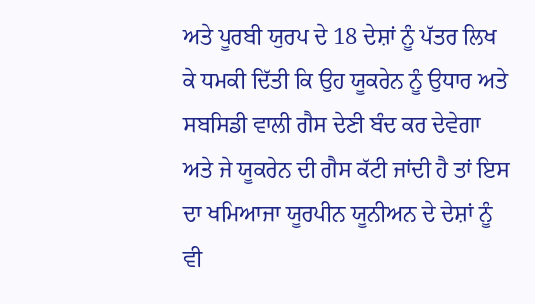ਅਤੇ ਪੂਰਬੀ ਯੁਰਪ ਦੇ 18 ਦੇਸ਼ਾਂ ਨੂੰ ਪੱਤਰ ਲਿਖ ਕੇ ਧਮਕੀ ਦਿੱਤੀ ਕਿ ਉਹ ਯੂਕਰੇਨ ਨੂੰ ਉਧਾਰ ਅਤੇ ਸਬਸਿਡੀ ਵਾਲੀ ਗੈਸ ਦੇਣੀ ਬੰਦ ਕਰ ਦੇਵੇਗਾ ਅਤੇ ਜੇ ਯੂਕਰੇਨ ਦੀ ਗੈਸ ਕੱਟੀ ਜਾਂਦੀ ਹੈ ਤਾਂ ਇਸ ਦਾ ਖਮਿਆਜਾ ਯੂਰਪੀਨ ਯੂਨੀਅਨ ਦੇ ਦੇਸ਼ਾਂ ਨੂੰ ਵੀ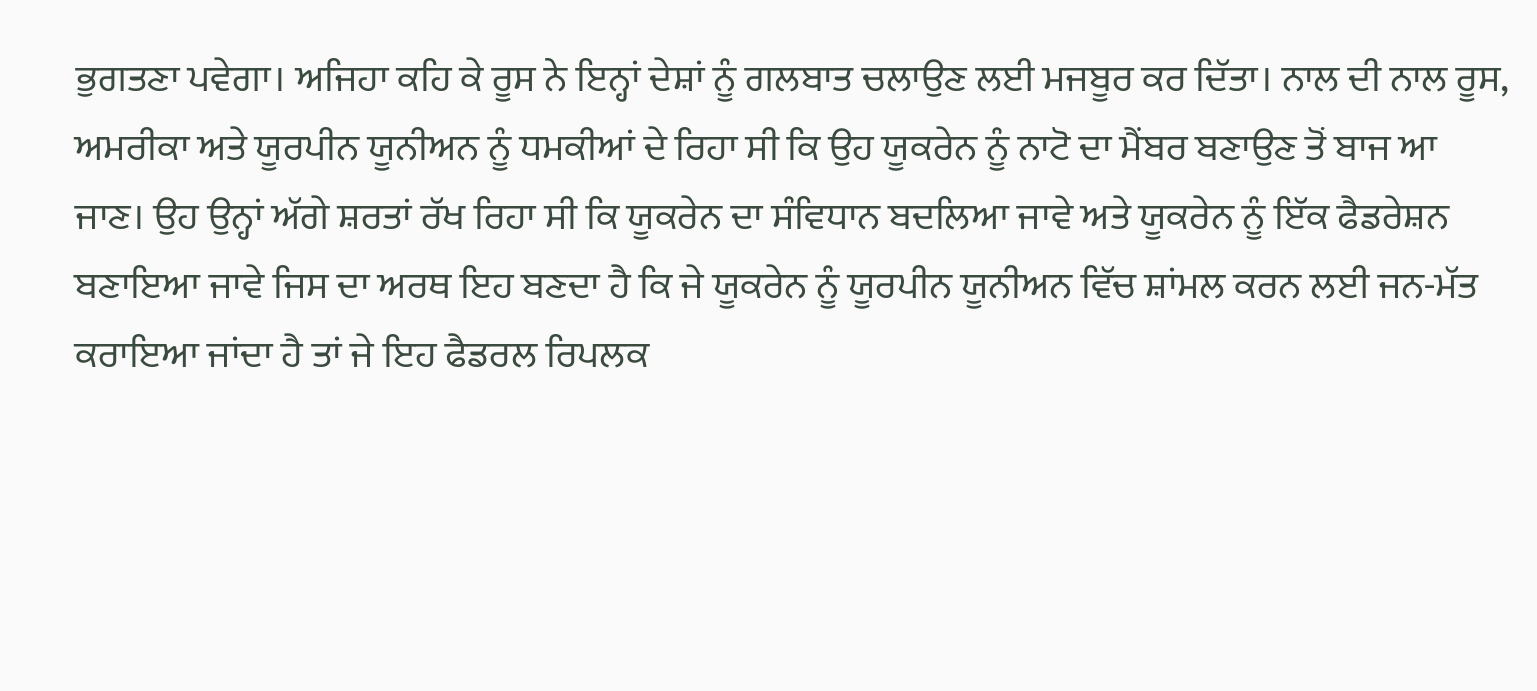ਭੁਗਤਣਾ ਪਵੇਗਾ। ਅਜਿਹਾ ਕਹਿ ਕੇ ਰੂਸ ਨੇ ਇਨ੍ਹਾਂ ਦੇਸ਼ਾਂ ਨੂੰ ਗਲਬਾਤ ਚਲਾਉਣ ਲਈ ਮਜਬੂਰ ਕਰ ਦਿੱਤਾ। ਨਾਲ ਦੀ ਨਾਲ ਰੂਸ, ਅਮਰੀਕਾ ਅਤੇ ਯੂਰਪੀਨ ਯੂਨੀਅਨ ਨੂੰ ਧਮਕੀਆਂ ਦੇ ਰਿਹਾ ਸੀ ਕਿ ਉਹ ਯੂਕਰੇਨ ਨੂੰ ਨਾਟੋ ਦਾ ਮੈਂਬਰ ਬਣਾਉਣ ਤੋਂ ਬਾਜ ਆ ਜਾਣ। ਉਹ ਉਨ੍ਹਾਂ ਅੱਗੇ ਸ਼ਰਤਾਂ ਰੱਖ ਰਿਹਾ ਸੀ ਕਿ ਯੂਕਰੇਨ ਦਾ ਸੰਵਿਧਾਨ ਬਦਲਿਆ ਜਾਵੇ ਅਤੇ ਯੂਕਰੇਨ ਨੂੰ ਇੱਕ ਫੈਡਰੇਸ਼ਨ ਬਣਾਇਆ ਜਾਵੇ ਜਿਸ ਦਾ ਅਰਥ ਇਹ ਬਣਦਾ ਹੈ ਕਿ ਜੇ ਯੂਕਰੇਨ ਨੂੰ ਯੂਰਪੀਨ ਯੂਨੀਅਨ ਵਿੱਚ ਸ਼ਾਂਮਲ ਕਰਨ ਲਈ ਜਨ-ਮੱਤ ਕਰਾਇਆ ਜਾਂਦਾ ਹੈ ਤਾਂ ਜੇ ਇਹ ਫੈਡਰਲ ਰਿਪਲਕ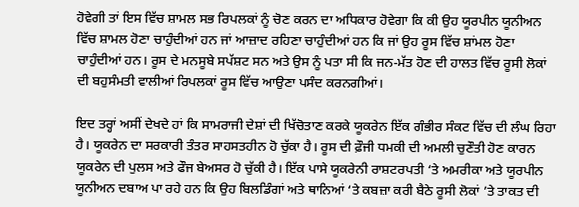ਹੋਵੇਗੀ ਤਾਂ ਇਸ ਵਿੱਚ ਸ਼ਾਮਲ ਸਭ ਰਿਪਲਕਾਂ ਨੂੰ ਚੋਣ ਕਰਨ ਦਾ ਅਧਿਕਾਰ ਹੋਵੇਗਾ ਕਿ ਕੀ ਉਹ ਯੂਰਪੀਨ ਯੂਨੀਅਨ ਵਿੱਚ ਸ਼ਾਮਲ ਹੋਣਾ ਚਾਹੁੰਦੀਆਂ ਹਨ ਜਾਂ ਆਜ਼ਾਦ ਰਹਿਣਾ ਚਾਹੁੰਦੀਆਂ ਹਨ ਕਿ ਜਾਂ ਉਹ ਰੂਸ ਵਿੱਚ ਸ਼ਾਂਮਲ ਹੋਣਾ ਚਾਹੁੰਦੀਆਂ ਹਨ। ਰੂਸ ਦੇ ਮਨਸੂਬੇ ਸਪੱਸ਼ਟ ਸਨ ਅਤੇ ਉਸ ਨੂੰ ਪਤਾ ਸੀ ਕਿ ਜਨ-ਮੱਤ ਹੋਣ ਦੀ ਹਾਲਤ ਵਿੱਚ ਰੂਸੀ ਲੋਕਾਂ ਦੀ ਬਹੁਸੰਮਤੀ ਵਾਲੀਆਂ ਰਿਪਲਕਾਂ ਰੂਸ ਵਿੱਚ ਆਉਣਾ ਪਸੰਦ ਕਰਨਗੀਆਂ।

ਇਦ ਤਰ੍ਹਾਂ ਅਸੀਂ ਦੇਖਦੇ ਹਾਂ ਕਿ ਸਾਮਰਾਜੀ ਦੇਸ਼ਾਂ ਦੀ ਖਿੱਚੋਤਾਣ ਕਰਕੇ ਯੂਕਰੇਨ ਇੱਕ ਗੰਭੀਰ ਸੰਕਟ ਵਿੱਚ ਦੀ ਲੰਘ ਰਿਹਾ ਹੈ। ਯੂਕਰੇਨ ਦਾ ਸਰਕਾਰੀ ਤੰਤਰ ਸਾਹਸਤਹੀਨ ਹੋ ਚੁੱਕਾ ਹੈ। ਰੂਸ ਦੀ ਫ਼ੌਜੀ ਧਮਕੀ ਦੀ ਅਮਲੀ ਚੁਣੌਤੀ ਹੋਣ ਕਾਰਨ ਯੂਕਰੇਨ ਦੀ ਪੁਲਸ ਅਤੇ ਫੌਜ ਬੇਅਸਰ ਹੋ ਚੁੱਕੀ ਹੈ। ਇੱਕ ਪਾਸੇ ਯੂਕਰੇਨੀ ਰਾਸ਼ਟਰਪਤੀ ‘ਤੇ ਅਮਰੀਕਾ ਅਤੇ ਯੂਰਪੀਨ ਯੂਨੀਅਨ ਦਬਾਅ ਪਾ ਰਹੇ ਹਨ ਕਿ ਉਹ ਬਿਲਡਿੰਗਾਂ ਅਤੇ ਥਾਨਿਆਂ ‘ਤੇ ਕਬਜ਼ਾ ਕਰੀ ਬੈਠੇ ਰੂਸੀ ਲੋਕਾਂ ’ਤੇ ਤਾਕਤ ਦੀ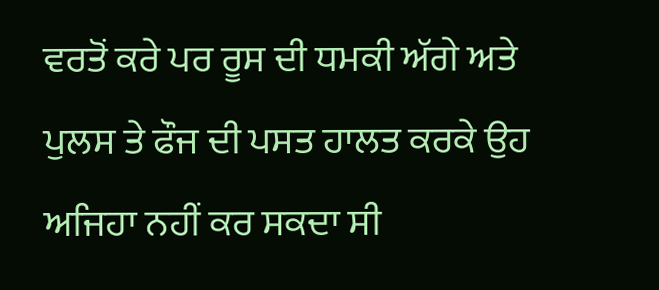ਵਰਤੋਂ ਕਰੇ ਪਰ ਰੂਸ ਦੀ ਧਮਕੀ ਅੱਗੇ ਅਤੇ ਪੁਲਸ ਤੇ ਫੌਜ ਦੀ ਪਸਤ ਹਾਲਤ ਕਰਕੇ ਉਹ ਅਜਿਹਾ ਨਹੀਂ ਕਰ ਸਕਦਾ ਸੀ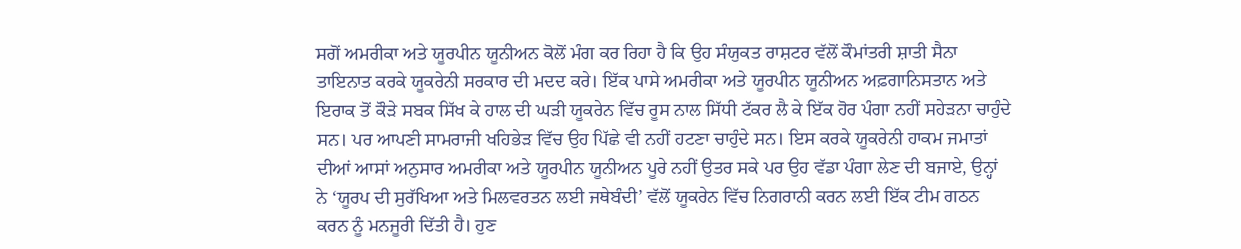ਸਗੋਂ ਅਮਰੀਕਾ ਅਤੇ ਯੂਰਪੀਨ ਯੂਨੀਅਨ ਕੋਲੋਂ ਮੰਗ ਕਰ ਰਿਹਾ ਹੈ ਕਿ ਉਹ ਸੰਯੁਕਤ ਰਾਸ਼ਟਰ ਵੱਲੋਂ ਕੌਮਾਂਤਰੀ ਸ਼ਾਤੀ ਸੈਨਾ ਤਾਇਨਾਤ ਕਰਕੇ ਯੂਕਰੇਨੀ ਸਰਕਾਰ ਦੀ ਮਦਦ ਕਰੇ। ਇੱਕ ਪਾਸੇ ਅਮਰੀਕਾ ਅਤੇ ਯੂਰਪੀਨ ਯੂਨੀਅਨ ਅਫ਼ਗਾਨਿਸਤਾਨ ਅਤੇ ਇਰਾਕ ਤੋਂ ਕੌੜੇ ਸਬਕ ਸਿੱਖ ਕੇ ਹਾਲ ਦੀ ਘੜੀ ਯੂਕਰੇਨ ਵਿੱਚ ਰੂਸ ਨਾਲ ਸਿੱਧੀ ਟੱਕਰ ਲੈ ਕੇ ਇੱਕ ਹੋਰ ਪੰਗਾ ਨਹੀਂ ਸਹੇੜਨਾ ਚਾਹੁੰਦੇ ਸਨ। ਪਰ ਆਪਣੀ ਸਾਮਰਾਜੀ ਖਹਿਭੇੜ ਵਿੱਚ ਉਹ ਪਿੱਛੇ ਵੀ ਨਹੀਂ ਹਟਣਾ ਚਾਹੁੰਦੇ ਸਨ। ਇਸ ਕਰਕੇ ਯੂਕਰੇਨੀ ਹਾਕਮ ਜਮਾਤਾਂ ਦੀਆਂ ਆਸਾਂ ਅਨੁਸਾਰ ਅਮਰੀਕਾ ਅਤੇ ਯੂਰਪੀਨ ਯੂਨੀਅਨ ਪੂਰੇ ਨਹੀਂ ਉਤਰ ਸਕੇ ਪਰ ਉਹ ਵੱਡਾ ਪੰਗਾ ਲੇਣ ਦੀ ਬਜਾਏ, ਉਨ੍ਹਾਂ ਨੇ ‘ਯੂਰਪ ਦੀ ਸੁਰੱਖਿਆ ਅਤੇ ਮਿਲਵਰਤਨ ਲਈ ਜਥੇਬੰਦੀ’ ਵੱਲੋਂ ਯੂਕਰੇਨ ਵਿੱਚ ਨਿਗਰਾਨੀ ਕਰਨ ਲਈ ਇੱਕ ਟੀਮ ਗਠਨ ਕਰਨ ਨੂੰ ਮਨਜੂਰੀ ਦਿੱਤੀ ਹੈ। ਹੁਣ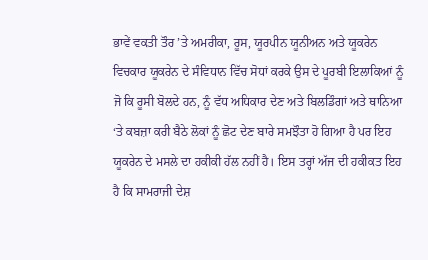ਭਾਵੇਂ ਵਕਤੀ ਤੌਰ ’ਤੇ ਅਮਰੀਕਾ, ਰੂਸ, ਯੂਰਪੀਨ ਯੂਨੀਅਨ ਅਤੇ ਯੂਕਰੇਨ ਵਿਚਕਾਰ ਯੂਕਰੇਨ ਦੇ ਸੰਵਿਧਾਨ ਵਿੱਚ ਸੋਧਾਂ ਕਰਕੇ ਉਸ ਦੇ ਪੂਰਬੀ ਇਲਾਕਿਆਂ ਨੂੰ ਜੋ ਕਿ ਰੂਸੀ ਬੋਲਦੇ ਹਨ, ਨੂੰ ਵੱਧ ਅਧਿਕਾਰ ਦੇਣ ਅਤੇ ਬਿਲਡਿੰਗਾਂ ਅਤੇ ਥਾਨਿਆ ‘ਤੇ ਕਬਜ਼ਾ ਕਰੀ ਬੈਠੇ ਲੋਕਾਂ ਨੂੰ ਛੋਟ ਦੇਣ ਬਾਰੇ ਸਮਝੌਤਾ ਹੋ ਗਿਆ ਹੈ ਪਰ ਇਹ ਯੂਕਰੇਨ ਦੇ ਮਸਲੇ ਦਾ ਹਕੀਕੀ ਹੱਲ ਨਹੀਂ ਹੈ। ਇਸ ਤਰ੍ਹਾਂ ਅੱਜ ਦੀ ਹਕੀਕਤ ਇਹ ਹੈ ਕਿ ਸਾਮਰਾਜੀ ਦੇਸ਼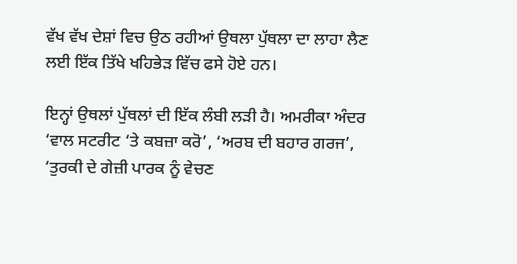ਵੱਖ ਵੱਖ ਦੇਸ਼ਾਂ ਵਿਚ ਉਠ ਰਹੀਆਂ ਉਥਲਾ ਪੁੱਥਲਾ ਦਾ ਲਾਹਾ ਲੈਣ ਲਈ ਇੱਕ ਤਿੱਖੇ ਖਹਿਭੇੜ ਵਿੱਚ ਫਸੇ ਹੋਏ ਹਨ।

ਇਨ੍ਹਾਂ ਉਥਲਾਂ ਪੁੱਥਲਾਂ ਦੀ ਇੱਕ ਲੰਬੀ ਲੜੀ ਹੈ। ਅਮਰੀਕਾ ਅੰਦਰ ‘ਵਾਲ ਸਟਰੀਟ ‘ਤੇ ਕਬਜ਼ਾ ਕਰੋ’, ‘ਅਰਬ ਦੀ ਬਹਾਰ ਗਰਜ’, ‘ਤੁਰਕੀ ਦੇ ਗੇਜ਼ੀ ਪਾਰਕ ਨੂੰ ਵੇਚਣ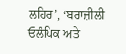ਲਹਿਰ’, ‘ਬਰਾਜ਼ੀਲੀ ਓਲੰਪਿਕ ਅਤੇ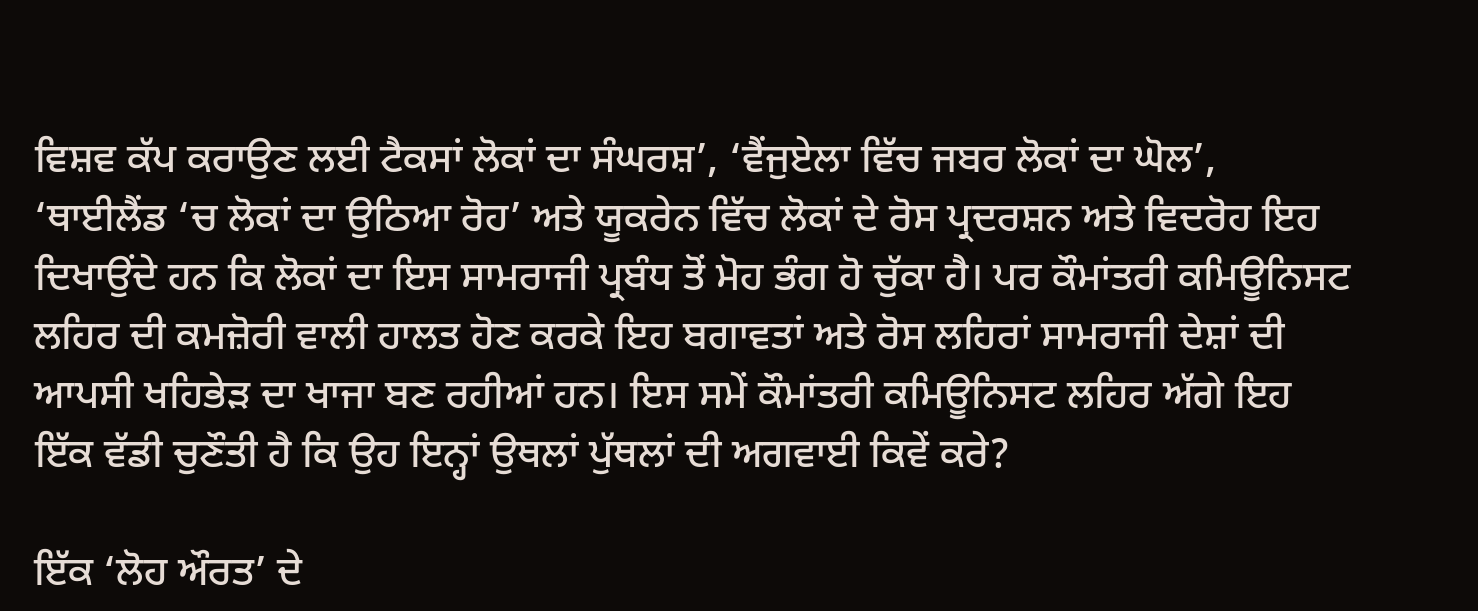ਵਿਸ਼ਵ ਕੱਪ ਕਰਾਉਣ ਲਈ ਟੈਕਸਾਂ ਲੋਕਾਂ ਦਾ ਸੰਘਰਸ਼’, ‘ਵੈਂਜੁਏਲਾ ਵਿੱਚ ਜਬਰ ਲੋਕਾਂ ਦਾ ਘੋਲ’, ‘ਥਾਈਲੈਂਡ ‘ਚ ਲੋਕਾਂ ਦਾ ਉਠਿਆ ਰੋਹ’ ਅਤੇ ਯੂਕਰੇਨ ਵਿੱਚ ਲੋਕਾਂ ਦੇ ਰੋਸ ਪ੍ਰਦਰਸ਼ਨ ਅਤੇ ਵਿਦਰੋਹ ਇਹ ਦਿਖਾਉਂਦੇ ਹਨ ਕਿ ਲੋਕਾਂ ਦਾ ਇਸ ਸਾਮਰਾਜੀ ਪ੍ਰਬੰਧ ਤੋਂ ਮੋਹ ਭੰਗ ਹੋ ਚੁੱਕਾ ਹੈ। ਪਰ ਕੌਮਾਂਤਰੀ ਕਮਿਊਨਿਸਟ ਲਹਿਰ ਦੀ ਕਮਜ਼ੋਰੀ ਵਾਲੀ ਹਾਲਤ ਹੋਣ ਕਰਕੇ ਇਹ ਬਗਾਵਤਾਂ ਅਤੇ ਰੋਸ ਲਹਿਰਾਂ ਸਾਮਰਾਜੀ ਦੇਸ਼ਾਂ ਦੀ ਆਪਸੀ ਖਹਿਭੇੜ ਦਾ ਖਾਜਾ ਬਣ ਰਹੀਆਂ ਹਨ। ਇਸ ਸਮੇਂ ਕੌਮਾਂਤਰੀ ਕਮਿਊਨਿਸਟ ਲਹਿਰ ਅੱਗੇ ਇਹ ਇੱਕ ਵੱਡੀ ਚੁਣੌਤੀ ਹੈ ਕਿ ਉਹ ਇਨ੍ਹਾਂ ਉਥਲਾਂ ਪੁੱਥਲਾਂ ਦੀ ਅਗਵਾਈ ਕਿਵੇਂ ਕਰੇ?

ਇੱਕ ‘ਲੋਹ ਔਰਤ’ ਦੇ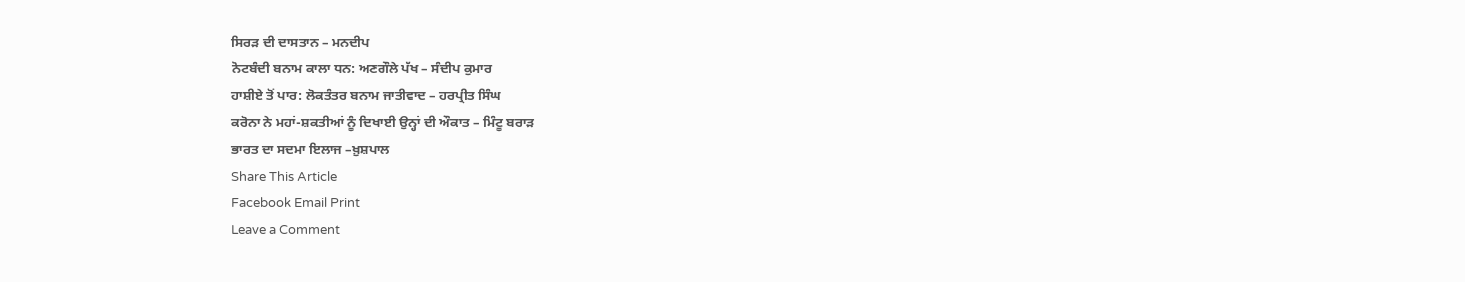ਸਿਰੜ ਦੀ ਦਾਸਤਾਨ – ਮਨਦੀਪ
ਨੋਟਬੰਦੀ ਬਨਾਮ ਕਾਲਾ ਧਨ: ਅਣਗੌਲੇ ਪੱਖ – ਸੰਦੀਪ ਕੁਮਾਰ
ਹਾਸ਼ੀਏ ਤੋਂ ਪਾਰ: ਲੋਕਤੰਤਰ ਬਨਾਮ ਜਾਤੀਵਾਦ – ਹਰਪ੍ਰੀਤ ਸਿੰਘ
ਕਰੋਨਾ ਨੇ ਮਹਾਂ-ਸ਼ਕਤੀਆਂ ਨੂੰ ਦਿਖਾਈ ਉਨ੍ਹਾਂ ਦੀ ਔਕਾਤ – ਮਿੰਟੂ ਬਰਾੜ
ਭਾਰਤ ਦਾ ਸਦਮਾ ਇਲਾਜ –ਖ਼ੁਸ਼ਪਾਲ
Share This Article
Facebook Email Print
Leave a Comment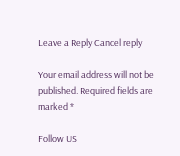Leave a Reply Cancel reply

Your email address will not be published. Required fields are marked *

Follow US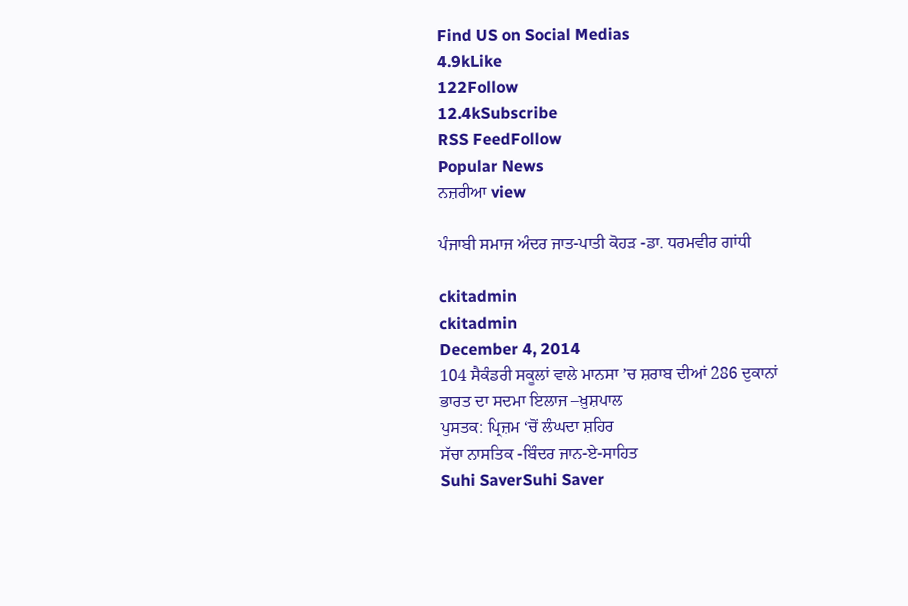Find US on Social Medias
4.9kLike
122Follow
12.4kSubscribe
RSS FeedFollow
Popular News
ਨਜ਼ਰੀਆ view

ਪੰਜਾਬੀ ਸਮਾਜ ਅੰਦਰ ਜਾਤ-ਪਾਤੀ ਕੋਹੜ -ਡਾ. ਧਰਮਵੀਰ ਗਾਂਧੀ

ckitadmin
ckitadmin
December 4, 2014
104 ਸੈਕੰਡਰੀ ਸਕੂਲਾਂ ਵਾਲੇ ਮਾਨਸਾ ’ਚ ਸ਼ਰਾਬ ਦੀਆਂ 286 ਦੁਕਾਨਾਂ
ਭਾਰਤ ਦਾ ਸਦਮਾ ਇਲਾਜ –ਖ਼ੁਸ਼ਪਾਲ
ਪੁਸਤਕ: ਪ੍ਰਿਜ਼ਮ ‘ਚੋਂ ਲੰਘਦਾ ਸ਼ਹਿਰ
ਸੱਚਾ ਨਾਸਤਿਕ -ਬਿੰਦਰ ਜਾਨ-ਏ-ਸਾਹਿਤ
Suhi SaverSuhi Saver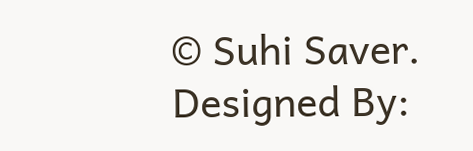© Suhi Saver. Designed By: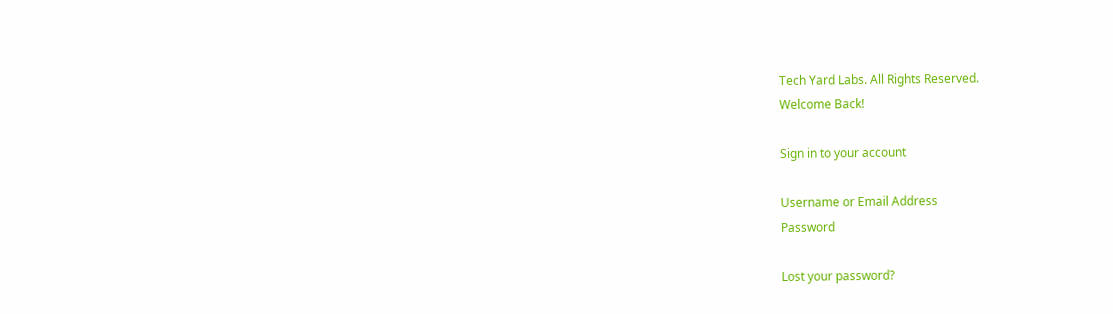Tech Yard Labs. All Rights Reserved.
Welcome Back!

Sign in to your account

Username or Email Address
Password

Lost your password?